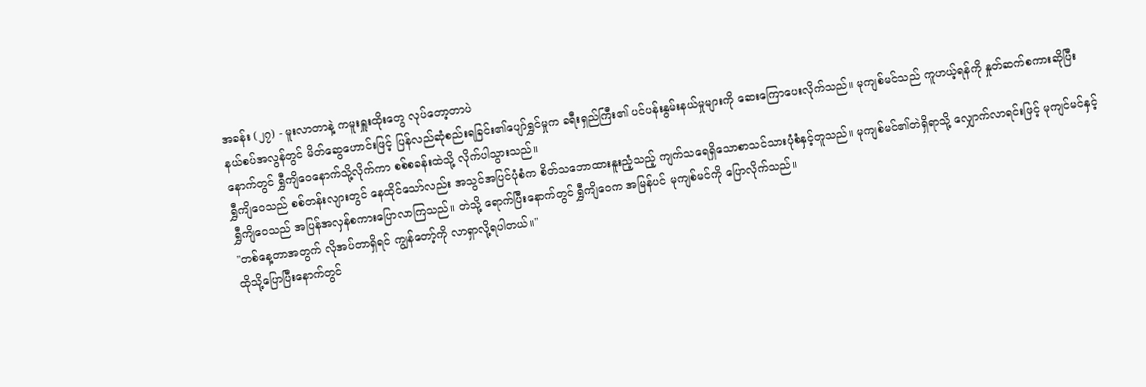အခန်း (၂၇) - မူးလာတာနဲ့ ကမူးရှူးထိုးတွေ လုပ်တော့တာပဲ
နယ်စပ်အလွန်တွင် မိတ်ဆွေဟောင်းဖြင့် ပြန်လည်ဆုံစည်းရခြင်း၏ပျော်ရွှင်မှုက ခရီးရှည်ကြီး၏ ပင်ပန်းနွမ်းနယ်မှုများကို ဆေးကြောပေးလိုက်သည်။ မုကျစ်မင်သည် ကူဟယ့်ရန်ကို နှုတ်ဆက်စကားဆိုပြီးနောက်တွင် ရွှီကျိဝေနောက်သို့လိုက်ကာ စစ်စခန်းထဲသို့ လိုက်ပါသွားသည်။
ရွှီကျိဝေသည် စစ်တန်းလျားတွင် နေထိုင်သော်လည်း အသွင်အပြင်ပုံစံက စိတ်သဘောထားနူးညံ့သည့် ကျက်သရေရှိသောစာသင်သားပုံစံနှင့်တူသည်။ မုကျစ်မင်၏တဲရှိရာသို့ လျှောက်လာရင်းဖြင့် မုကျင်မင်နှင့် ရွှီကျိဝေသည် အပြန်အလှန်စကားပြောလာကြသည်။ တဲသို့ ရောက်ပြီးနောက်တွင် ရွှီကျိဝေက အမြန်ပင် မုကျစ်မင်ကို ပြောလိုက်သည်။
''တစ်နေ့တာအတွက် လိုအပ်တာရှိရင် ကျွန်တော့်ကို လာရှာလို့ရပါတယ်။''
ထိုသို့ပြောပြီးနောက်တွင်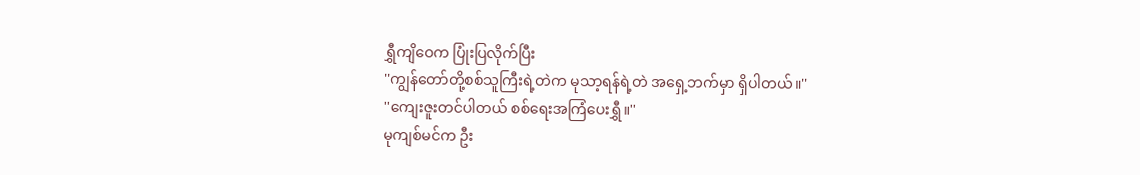ရွှီကျိဝေက ပြုံးပြလိုက်ပြီး
''ကျွန်တော်တို့စစ်သူကြီးရဲ့တဲက မုသာ့ရန်ရဲ့တဲ အရှေ့ဘက်မှာ ရှိပါတယ်။''
''ကျေးဇူးတင်ပါတယ် စစ်ရေးအကြံပေးရွှီ။''
မုကျစ်မင်က ဦး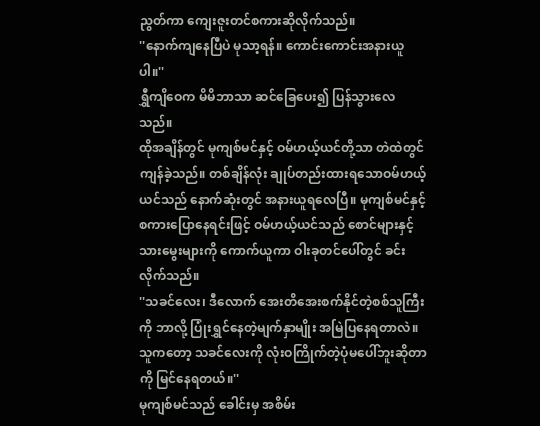ညွတ်ကာ ကျေးဇူးတင်စကားဆိုလိုက်သည်။
''နောက်ကျနေပြီပဲ မုသာ့ရန်။ ကောင်းကောင်းအနားယူပါ။''
ရွှီကျိဝေက မိမိဘာသာ ဆင်ခြေပေး၍ ပြန်သွားလေသည်။
ထိုအချိန်တွင် မုကျစ်မင်နှင့် ဝမ်ဟယ့်ယင်တို့သာ တဲထဲတွင် ကျန်ခဲ့သည်။ တစ်ချိန်လုံး ချုပ်တည်းထားရသောဝမ်ဟယ့်ယင်သည် နောက်ဆုံးတွင် အနားယူရလေပြီ။ မုကျစ်မင်နှင့် စကားပြောနေရင်းဖြင့် ဝမ်ဟယ့်ယင်သည် စောင်များနှင့်သားမွေးများကို ကောက်ယူကာ ဝါးခုတင်ပေါ်တွင် ခင်းလိုက်သည်။
''သခင်လေး၊ ဒီလောက် အေးတိအေးစက်နိုင်တဲ့စစ်သူကြီးကို ဘာလို့ ပြုံးရွှင်နေတဲ့မျက်နှာမျိုး အမြဲပြနေရတာလဲ။ သူကတော့ သခင်လေးကို လုံးဝကြိုက်တဲ့ပုံမပေါ်ဘူးဆိုတာကို မြင်နေရတယ်။''
မုကျစ်မင်သည် ခေါင်းမှ အစိမ်း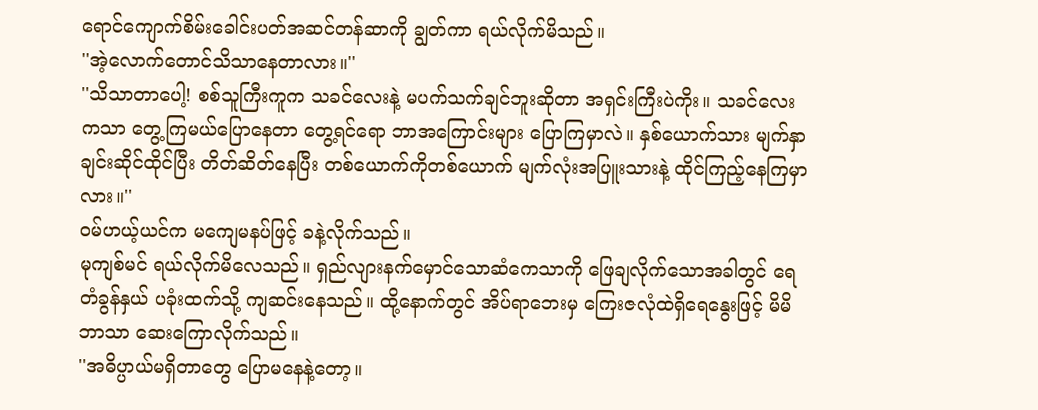ရောင်ကျောက်စိမ်းခေါင်းပတ်အဆင်တန်ဆာကို ချွတ်ကာ ရယ်လိုက်မိသည်။
''အဲ့လောက်တောင်သိသာနေတာလား။''
''သိသာတာပေါ့! စစ်သူကြီးကူက သခင်လေးနဲ့ မပက်သက်ချင်ဘူးဆိုတာ အရှင်းကြီးပဲကိုး။ သခင်လေးကသာ တွေ့ကြမယ်ပြောနေတာ တွေ့ရင်ရော ဘာအကြောင်းများ ပြောကြမှာလဲ။ နှစ်ယောက်သား မျက်နှာချင်းဆိုင်ထိုင်ပြီး တိတ်ဆိတ်နေပြီး တစ်ယောက်ကိုတစ်ယောက် မျက်လုံးအပြူးသားနဲ့ ထိုင်ကြည့်နေကြမှာလား။''
ဝမ်ဟယ့်ယင်က မကျေမနပ်ဖြင့် ခနဲ့လိုက်သည်။
မုကျစ်မင် ရယ်လိုက်မိလေသည်။ ရှည်လျားနက်မှောင်သောဆံကေသာကို ဖြေချလိုက်သောအခါတွင် ရေတံခွန်နှယ် ပခုံးထက်သို့ ကျဆင်းနေသည်။ ထို့နောက်တွင် အိပ်ရာဘေးမှ ကြေးဇလုံထဲရှိရေနွေးဖြင့် မိမိဘာသာ ဆေးကြောလိုက်သည်။
''အဓိပ္ပာယ်မရှိတာတွေ ပြောမနေနဲ့တော့။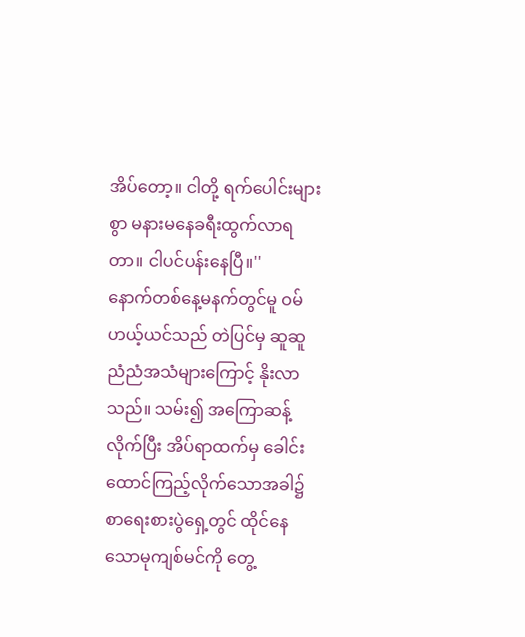အိပ်တော့။ ငါတို့ ရက်ပေါင်းများစွာ မနားမနေခရီးထွက်လာရတာ။ ငါပင်ပန်းနေပြီ။''
နောက်တစ်နေ့မနက်တွင်မူ ဝမ်ဟယ့်ယင်သည် တဲပြင်မှ ဆူဆူညံညံအသံများကြောင့် နိုးလာသည်။ သမ်း၍ အကြောဆန့်လိုက်ပြီး အိပ်ရာထက်မှ ခေါင်းထောင်ကြည့်လိုက်သောအခါ၌ စာရေးစားပွဲရှေ့တွင် ထိုင်နေသောမုကျစ်မင်ကို တွေ့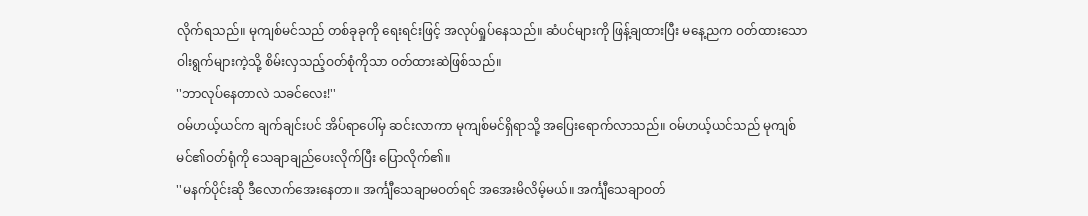လိုက်ရသည်။ မုကျစ်မင်သည် တစ်ခုခုကို ရေးရင်းဖြင့် အလုပ်ရှုပ်နေသည်။ ဆံပင်များကို ဖြန့်ချထားပြီး မနေ့ညက ဝတ်ထားသော ဝါးရွက်များကဲ့သို့ စိမ်းလှသည့်ဝတ်စုံကိုသာ ဝတ်ထားဆဲဖြစ်သည်။
''ဘာလုပ်နေတာလဲ သခင်လေး!''
ဝမ်ဟယ့်ယင်က ချက်ချင်းပင် အိပ်ရာပေါ်မှ ဆင်းလာကာ မုကျစ်မင်ရှိရာသို့ အပြေးရောက်လာသည်။ ဝမ်ဟယ့်ယင်သည် မုကျစ်မင်၏ဝတ်ရုံကို သေချာချည်ပေးလိုက်ပြီး ပြောလိုက်၏။
''မနက်ပိုင်းဆို ဒီလောက်အေးနေတာ။ အင်္ကျီသေချာမဝတ်ရင် အအေးမိလိမ့်မယ်။ အင်္ကျီသေချာဝတ်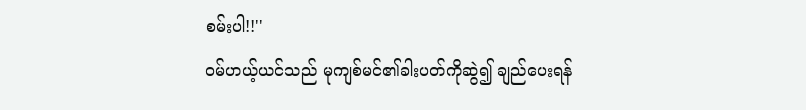စမ်းပါ!!''
ဝမ်ဟယ့်ယင်သည် မုကျစ်မင်၏ခါးပတ်ကိုဆွဲ၍ ချည်ပေးရန်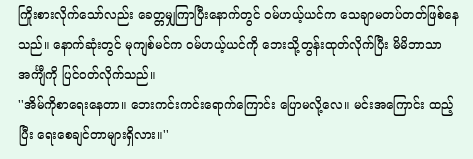ကြိုးစားလိုက်သော်လည်း ခေတ္တမျှကြာပြီးနောက်တွင် ဝမ်ဟယ့်ယင်က သေချာမတပ်တတ်ဖြစ်နေသည်။ နောက်ဆုံးတွင် မုကျစ်မင်က ဝမ်ဟယ့်ယင်ကို ဘေးသို့တွန်းထုတ်လိုက်ပြီး မိမိဘာသာ အင်္ကျီကို ပြင်ဝတ်လိုက်သည်။
''အိမ်ကိုစာရေးနေတာ။ ဘေးကင်းကင်းရောက်ကြောင်း ပြောမလို့လေ။ မင်းအကြောင်း ထည့်ပြီး ရေးစေချင်တာများရှိလား။''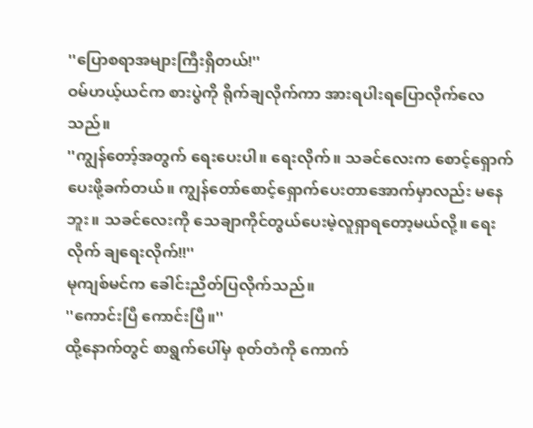''ပြောစရာအများကြီးရှိတယ်!''
ဝမ်ဟယ့်ယင်က စားပွဲကို ရိုက်ချလိုက်ကာ အားရပါးရပြောလိုက်လေသည်။
''ကျွန်တော့်အတွက် ရေးပေးပါ။ ရေးလိုက်။ သခင်လေးက စောင့်ရှောက်ပေးဖို့ခက်တယ်။ ကျွန်တော်စောင့်ရှောက်ပေးတာအောက်မှာလည်း မနေဘူး။ သခင်လေးကို သေချာကိုင်တွယ်ပေးမဲ့လူရှာရတော့မယ်လို့။ ရေးလိုက် ချရေးလိုက်!!''
မုကျစ်မင်က ခေါင်းညိတ်ပြလိုက်သည်။
''ကောင်းပြီ ကောင်းပြီ။''
ထို့နောက်တွင် စာရွက်ပေါ်မှ စုတ်တံကို ကောက်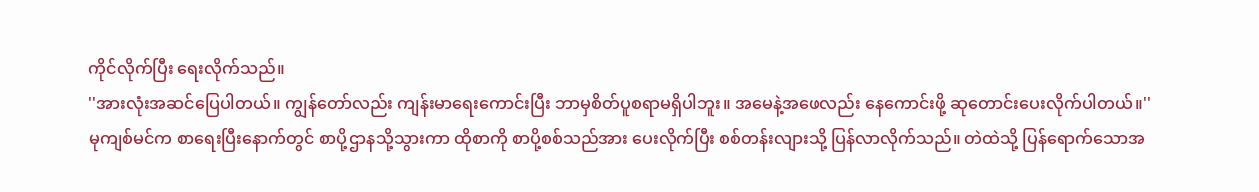ကိုင်လိုက်ပြီး ရေးလိုက်သည်။
''အားလုံးအဆင်ပြေပါတယ်။ ကျွန်တော်လည်း ကျန်းမာရေးကောင်းပြီး ဘာမှစိတ်ပူစရာမရှိပါဘူး။ အမေနဲ့အဖေလည်း နေကောင်းဖို့ ဆုတောင်းပေးလိုက်ပါတယ်။''
မုကျစ်မင်က စာရေးပြီးနောက်တွင် စာပို့ဌာနသို့သွားကာ ထိုစာကို စာပို့စစ်သည်အား ပေးလိုက်ပြီး စစ်တန်းလျားသို့ ပြန်လာလိုက်သည်။ တဲထဲသို့ ပြန်ရောက်သောအ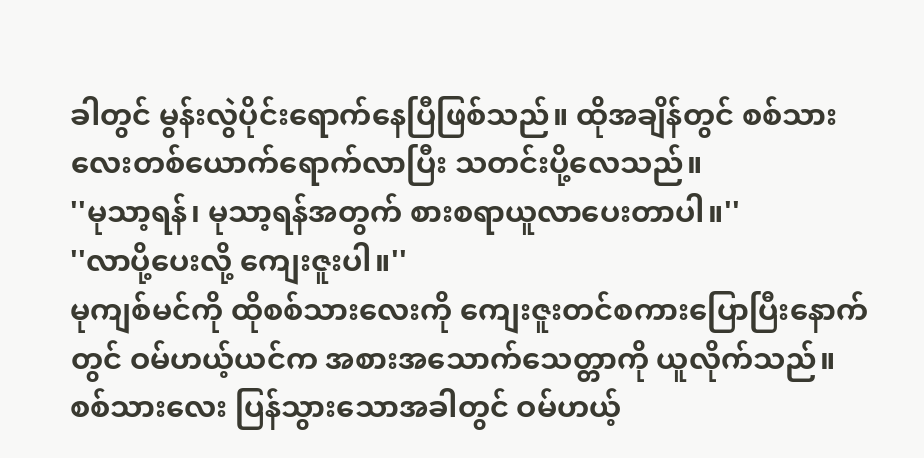ခါတွင် မွန်းလွဲပိုင်းရောက်နေပြီဖြစ်သည်။ ထိုအချိန်တွင် စစ်သားလေးတစ်ယောက်ရောက်လာပြီး သတင်းပို့လေသည်။
''မုသာ့ရန်၊ မုသာ့ရန်အတွက် စားစရာယူလာပေးတာပါ။''
''လာပို့ပေးလို့ ကျေးဇူးပါ။''
မုကျစ်မင်ကို ထိုစစ်သားလေးကို ကျေးဇူးတင်စကားပြောပြီးနောက်တွင် ဝမ်ဟယ့်ယင်က အစားအသောက်သေတ္တာကို ယူလိုက်သည်။
စစ်သားလေး ပြန်သွားသောအခါတွင် ဝမ်ဟယ့်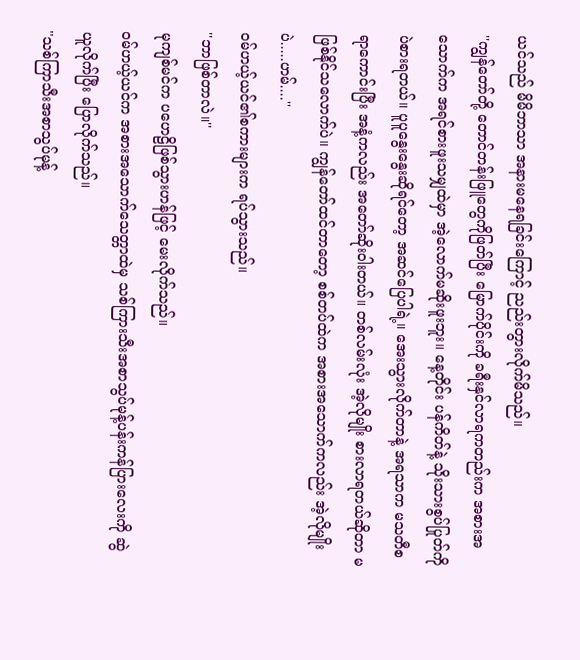ယင်သည် မိမိဘာသာ အနားမနေရခြင်းကြောင့် ညည်းတွားလိုက်မိသည်။
''ကျွန်တော်တို့ တောင်တန်းဖြူတွေကိုဖြတ်ပြီး မြောက်ပိုင်းကို ခရီးနှင်လာရကတည်းက အစားအသောက်က အရင်စားဖူးသမျှထဲမှာ အဲ့လောက်မဆိုးဖူးဘူး။ နေ့တိုင်း ပန်ကိတ်နဲ့ သိုးသားစွပ်ပြုတ်ကိုပဲစားရတယ်။ ပူပူနွေးနွေးဆိုရင်တော့ အဆင်ပြေပါရဲ့။ အေးသွားလိုက်တာနဲ့ အရသာက မသတီစရာကောင်းပြီး အနံ့ကလည်း အတော်ဆိုးဝါးတယ်။ တစ်လမ်းလုံး အဲ့လိုမျိုး စားလာရတယ်ဆိုတာ မဖြစ်နိုင်သလောက်ပဲ။ ကျွန်တော်ထင်တာတော့ စစ်တပ်ထဲက အစားအသောက်ကလည်း အဲ့လိုမျိုးပဲ.....ဟမ်....''
ဝမ်ဟယ့်ယင်၏စကားများက ရပ်သွားသည်။
''ဘာဖြစ်တာလဲ။''
မုကျစ်မင်က ပဟေဠိဖြစ်သွားဟန်ဖြင့် မေးလိုက်သည်။
ဝမ်ဟယ့်ယင်က အစားအသောက်သေတ္တာထဲမှ သစ်ကြားသီးအစာသွပ်မုန့်ပန်းကန်ပြားလေးကို ဆွဲယူလိုက်ပြီး ပြောလိုက်သည်။
''သစ်ကြာသီးအစာသွပ်မုန့်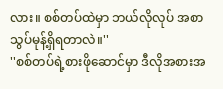လား။ စစ်တပ်ထဲမှာ ဘယ်လိုလုပ် အစာသွပ်မုန့်ရှိရတာလဲ။''
''စစ်တပ်ရဲ့စားဖိုဆောင်မှာ ဒီလိုအစားအ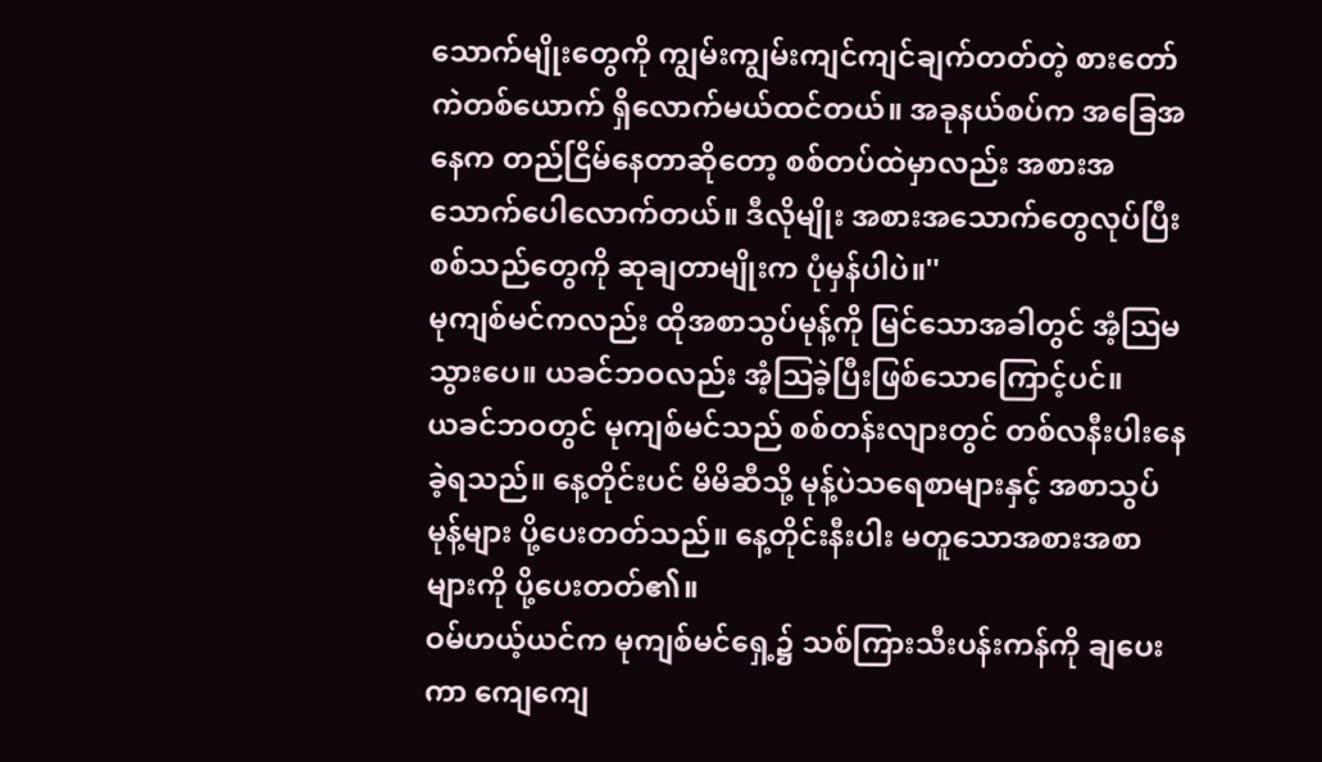သောက်မျိုးတွေကို ကျွမ်းကျွမ်းကျင်ကျင်ချက်တတ်တဲ့ စားတော်ကဲတစ်ယောက် ရှိလောက်မယ်ထင်တယ်။ အခုနယ်စပ်က အခြေအနေက တည်ငြိမ်နေတာဆိုတော့ စစ်တပ်ထဲမှာလည်း အစားအသောက်ပေါလောက်တယ်။ ဒီလိုမျိုး အစားအသောက်တွေလုပ်ပြီး စစ်သည်တွေကို ဆုချတာမျိုးက ပုံမှန်ပါပဲ။''
မုကျစ်မင်ကလည်း ထိုအစာသွပ်မုန့်ကို မြင်သောအခါတွင် အံ့ဩမသွားပေ။ ယခင်ဘဝလည်း အံ့ဩခဲ့ပြီးဖြစ်သောကြောင့်ပင်။
ယခင်ဘဝတွင် မုကျစ်မင်သည် စစ်တန်းလျားတွင် တစ်လနီးပါးနေခဲ့ရသည်။ နေ့တိုင်းပင် မိမိဆီသို့ မုန့်ပဲသရေစာများနှင့် အစာသွပ်မုန့်များ ပို့ပေးတတ်သည်။ နေ့တိုင်းနီးပါး မတူသောအစားအစာများကို ပို့ပေးတတ်၏။
ဝမ်ဟယ့်ယင်က မုကျစ်မင်ရှေ့၌ သစ်ကြားသီးပန်းကန်ကို ချပေးကာ ကျေကျေ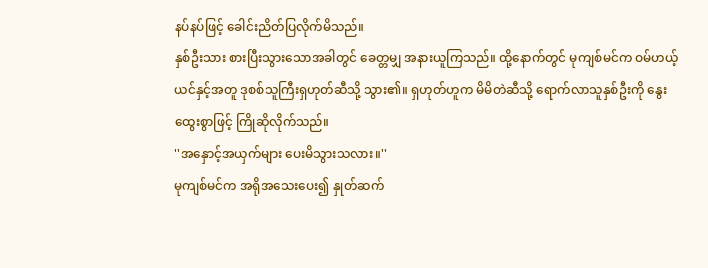နပ်နပ်ဖြင့် ခေါင်းညိတ်ပြလိုက်မိသည်။
နှစ်ဦးသား စားပြီးသွားသောအခါတွင် ခေတ္တမျှ အနားယူကြသည်။ ထို့နောက်တွင် မုကျစ်မင်က ဝမ်ဟယ့်ယင်နှင့်အတူ ဒုစစ်သူကြီးရှဟုတ်ဆီသို့ သွား၏။ ရှဟုတ်ဟူက မိမိတဲဆီသို့ ရောက်လာသူနှစ်ဦးကို နွေးထွေးစွာဖြင့် ကြိုဆိုလိုက်သည်။
''အနှောင့်အယှက်များ ပေးမိသွားသလား။''
မုကျစ်မင်က အရိုအသေးပေး၍ နှုတ်ဆက်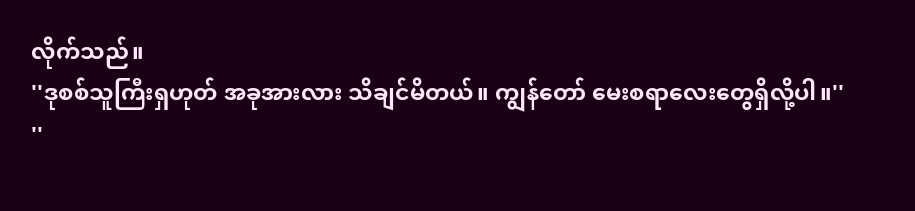လိုက်သည်။
''ဒုစစ်သူကြီးရှဟုတ် အခုအားလား သိချင်မိတယ်။ ကျွန်တော် မေးစရာလေးတွေရှိလို့ပါ။''
''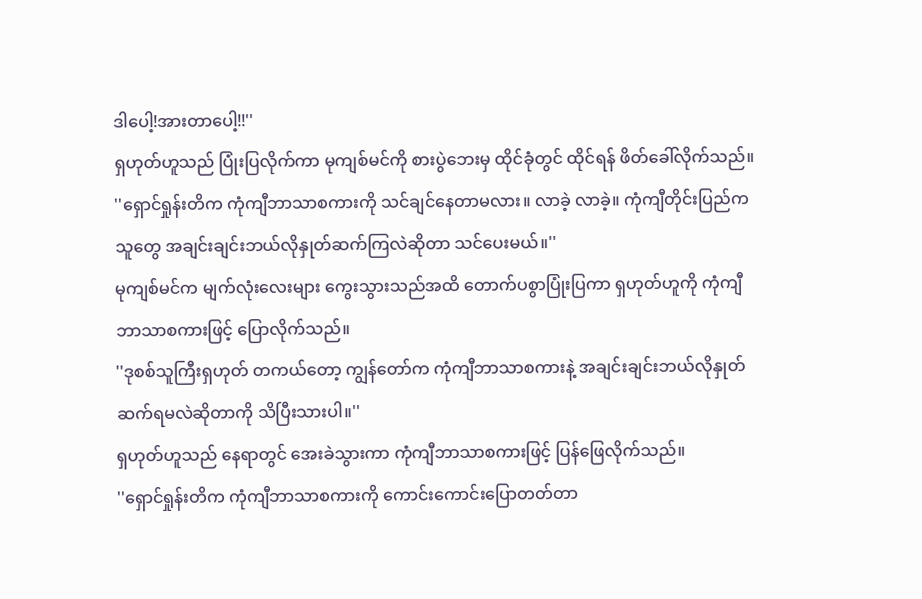ဒါပေါ့!အားတာပေါ့!!''
ရှဟုတ်ဟူသည် ပြုံးပြလိုက်ကာ မုကျစ်မင်ကို စားပွဲဘေးမှ ထိုင်ခုံတွင် ထိုင်ရန် ဖိတ်ခေါ်လိုက်သည်။
''ရှောင်ရှုန်းတိက ကုံကျီဘာသာစကားကို သင်ချင်နေတာမလား။ လာခဲ့ လာခဲ့။ ကုံကျီတိုင်းပြည်ကသူတွေ အချင်းချင်းဘယ်လိုနှုတ်ဆက်ကြလဲဆိုတာ သင်ပေးမယ်။''
မုကျစ်မင်က မျက်လုံးလေးများ ကွေးသွားသည်အထိ တောက်ပစွာပြုံးပြကာ ရှဟုတ်ဟူကို ကုံကျီဘာသာစကားဖြင့် ပြောလိုက်သည်။
''ဒုစစ်သူကြီးရှဟုတ် တကယ်တော့ ကျွန်တော်က ကုံကျီဘာသာစကားနဲ့ အချင်းချင်းဘယ်လိုနှုတ်ဆက်ရမလဲဆိုတာကို သိပြီးသားပါ။''
ရှဟုတ်ဟူသည် နေရာတွင် အေးခဲသွားကာ ကုံကျီဘာသာစကားဖြင့် ပြန်ဖြေလိုက်သည်။
''ရှောင်ရှုန်းတိက ကုံကျီဘာသာစကားကို ကောင်းကောင်းပြောတတ်တာ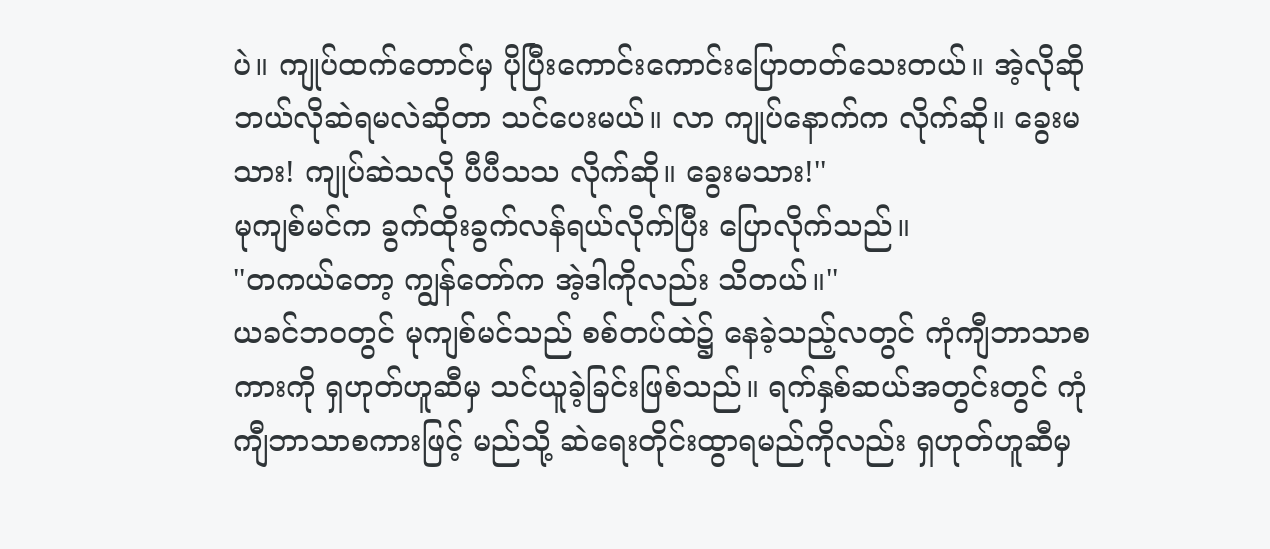ပဲ။ ကျုပ်ထက်တောင်မှ ပိုပြီးကောင်းကောင်းပြောတတ်သေးတယ်။ အဲ့လိုဆို ဘယ်လိုဆဲရမလဲဆိုတာ သင်ပေးမယ်။ လာ ကျုပ်နောက်က လိုက်ဆို။ ခွေးမသား! ကျုပ်ဆဲသလို ပီပီသသ လိုက်ဆို။ ခွေးမသား!''
မုကျစ်မင်က ခွက်ထိုးခွက်လန်ရယ်လိုက်ပြီး ပြောလိုက်သည်။
''တကယ်တော့ ကျွန်တော်က အဲ့ဒါကိုလည်း သိတယ်။''
ယခင်ဘဝတွင် မုကျစ်မင်သည် စစ်တပ်ထဲ၌ နေခဲ့သည့်လတွင် ကုံကျီဘာသာစကားကို ရှဟုတ်ဟူဆီမှ သင်ယူခဲ့ခြင်းဖြစ်သည်။ ရက်နှစ်ဆယ်အတွင်းတွင် ကုံကျီဘာသာစကားဖြင့် မည်သို့ ဆဲရေးတိုင်းထွာရမည်ကိုလည်း ရှဟုတ်ဟူဆီမှ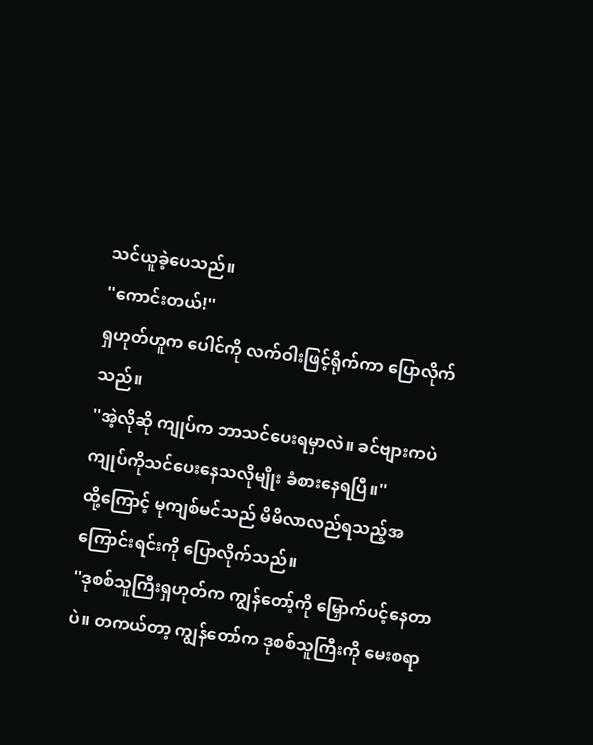သင်ယူခဲ့ပေသည်။
''ကောင်းတယ်!''
ရှဟုတ်ဟူက ပေါင်ကို လက်ဝါးဖြင့်ရိုက်ကာ ပြောလိုက်သည်။
''အဲ့လိုဆို ကျုပ်က ဘာသင်ပေးရမှာလဲ။ ခင်ဗျားကပဲ ကျုပ်ကိုသင်ပေးနေသလိုမျိုး ခံစားနေရပြီ။''
ထို့ကြောင့် မုကျစ်မင်သည် မိမိလာလည်ရသည့်အကြောင်းရင်းကို ပြောလိုက်သည်။
''ဒုစစ်သူကြီးရှဟုတ်က ကျွန်တော့်ကို မြှောက်ပင့်နေတာပဲ။ တကယ်တာ့ ကျွန်တော်က ဒုစစ်သူကြီးကို မေးစရာ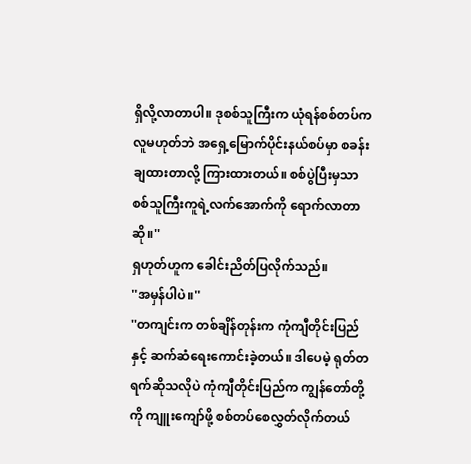ရှိလို့လာတာပါ။ ဒုစစ်သူကြီးက ယုံရန်စစ်တပ်ကလူမဟုတ်ဘဲ အရှေ့မြောက်ပိုင်းနယ်စပ်မှာ စခန်းချထားတာလို့ ကြားထားတယ်။ စစ်ပွဲပြီးမှသာ စစ်သူကြီးကူရဲ့လက်အောက်ကို ရောက်လာတာဆို။''
ရှဟုတ်ဟူက ခေါင်းညိတ်ပြလိုက်သည်။
''အမှန်ပါပဲ။''
''တကျင်းက တစ်ချိန်တုန်းက ကုံကျီတိုင်းပြည်နှင့် ဆက်ဆံရေးကောင်းခဲ့တယ်။ ဒါပေမဲ့ ရုတ်တရက်ဆိုသလိုပဲ ကုံကျီတိုင်းပြည်က ကျွန်တော်တို့ကို ကျူးကျော်ဖို့ စစ်တပ်စေလွှတ်လိုက်တယ်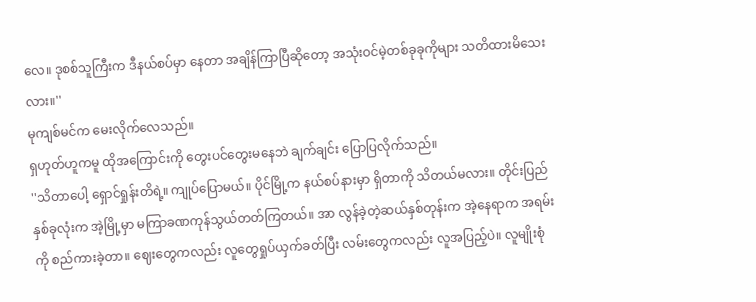လေ။ ဒုစစ်သူကြီးက ဒီနယ်စပ်မှာ နေတာ အချိန်ကြာပြီဆိုတော့ အသုံးဝင်မဲ့တစ်ခုခုကိုများ သတိထားမိသေးလား။''
မုကျစ်မင်က မေးလိုက်လေသည်။
ရှဟုတ်ဟူကမူ ထိုအကြောင်းကို တွေးပင်တွေးမနေဘဲ ချက်ချင်း ပြောပြလိုက်သည်။
''သိတာပေါ့ ရှောင်ရှုန်းတိရဲ့။ ကျုပ်ပြောမယ်။ ပိုင်မြို့က နယ်စပ်နားမှာ ရှိတာကို သိတယ်မလား။ တိုင်းပြည်နှစ်ခုလုံးက အဲ့မြို့မှာ မကြာခဏကုန်သွယ်တတ်ကြတယ်။ အာ လွန်ခဲ့တဲ့ဆယ်နှစ်တုန်းက အဲ့နေရာက အရမ်းကို စည်ကားခဲ့တာ။ ဈေးတွေကလည်း လူတွေရှုပ်ယှက်ခတ်ပြီး လမ်းတွေကလည်း လူအပြည့်ပဲ။ လူမျိုးစုံ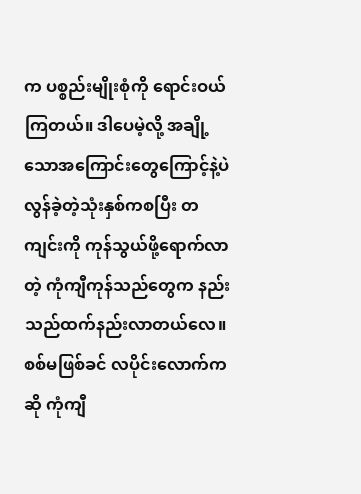က ပစ္စည်းမျိုးစုံကို ရောင်းဝယ်ကြတယ်။ ဒါပေမဲ့လို့ အချို့သောအကြောင်းတွေကြောင့်နဲ့ပဲ လွန်ခဲ့တဲ့သုံးနှစ်ကစပြီး တကျင်းကို ကုန်သွယ်ဖို့ရောက်လာတဲ့ ကုံကျီကုန်သည်တွေက နည်းသည်ထက်နည်းလာတယ်လေ။ စစ်မဖြစ်ခင် လပိုင်းလောက်ကဆို ကုံကျီ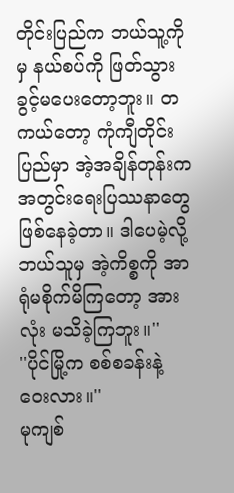တိုင်းပြည်က ဘယ်သူ့ကိုမှ နယ်စပ်ကို ဖြတ်သွားခွင့်မပေးတော့ဘူး။ တကယ်တော့ ကုံကျီတိုင်းပြည်မှာ အဲ့အချိန်တုန်းက အတွင်းရေးပြဿနာတွေ ဖြစ်နေခဲ့တာ။ ဒါပေမဲ့လို့ ဘယ်သူမှ အဲ့ကိစ္စကို အာရုံမစိုက်မိကြတော့ အားလုံး မသိခဲ့ကြဘူး။''
''ပိုင်မြို့က စစ်စခန်းနဲ့ ဝေးလား။''
မုကျစ်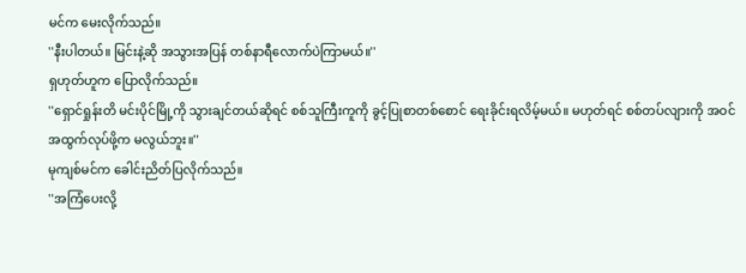မင်က မေးလိုက်သည်။
''နီးပါတယ်။ မြင်းနဲ့ဆို အသွားအပြန် တစ်နာရီလောက်ပဲကြာမယ်။''
ရှဟုတ်ဟူက ပြောလိုက်သည်။
''ရှောင်ရှုန်းတိ မင်းပိုင်မြို့ကို သွားချင်တယ်ဆိုရင် စစ်သူကြီးကူကို ခွင့်ပြုစာတစ်စောင် ရေးခိုင်းရလိမ့်မယ်။ မဟုတ်ရင် စစ်တပ်လျားကို အဝင်အထွက်လုပ်ဖို့က မလွယ်ဘူး။''
မုကျစ်မင်က ခေါင်းညိတ်ပြလိုက်သည်။
''အကြံပေးလို့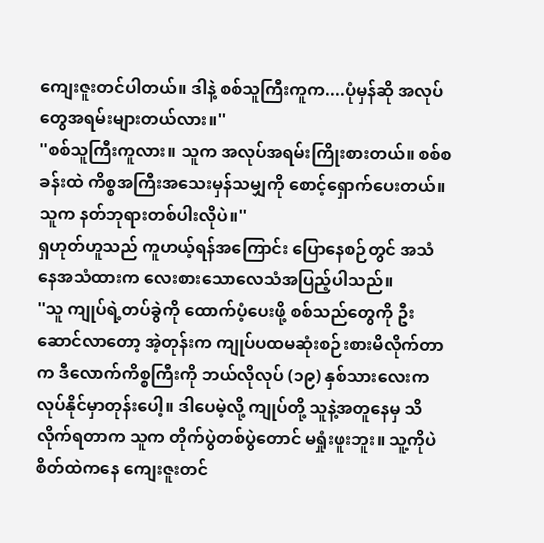ကျေးဇူးတင်ပါတယ်။ ဒါနဲ့ စစ်သူကြီးကူက....ပုံမှန်ဆို အလုပ်တွေအရမ်းများတယ်လား။''
''စစ်သူကြီးကူလား။ သူက အလုပ်အရမ်းကြိုးစားတယ်။ စစ်စခန်းထဲ ကိစ္စအကြီးအသေးမှန်သမျှကို စောင့်ရှောက်ပေးတယ်။ သူက နတ်ဘုရားတစ်ပါးလိုပဲ။''
ရှဟုတ်ဟူသည် ကူဟယ့်ရန်အကြောင်း ပြောနေစဉ်တွင် အသံနေအသံထားက လေးစားသောလေသံအပြည့်ပါသည်။
''သူ ကျုပ်ရဲ့တပ်ခွဲကို ထောက်ပံ့ပေးဖို့ စစ်သည်တွေကို ဦးဆောင်လာတော့ အဲ့တုန်းက ကျုပ်ပထမဆုံးစဉ်းစားမိလိုက်တာက ဒီလောက်ကိစ္စကြီးကို ဘယ်လိုလုပ် (၁၉) နှစ်သားလေးက လုပ်နိုင်မှာတုန်းပေါ့။ ဒါပေမဲ့လို့ ကျုပ်တို့ သူနဲ့အတူနေမှ သိလိုက်ရတာက သူက တိုက်ပွဲတစ်ပွဲတောင် မရှုံးဖူးဘူး။ သူ့ကိုပဲ စိတ်ထဲကနေ ကျေးဇူးတင်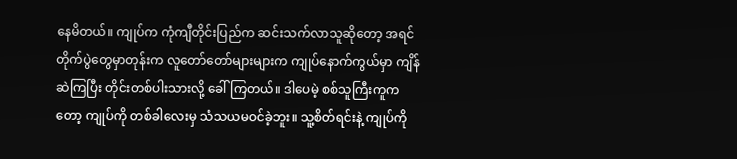နေမိတယ်။ ကျုပ်က ကုံကျီတိုင်းပြည်က ဆင်းသက်လာသူဆိုတော့ အရင်တိုက်ပွဲတွေမှာတုန်းက လူတော်တော်များများက ကျုပ်နောက်ကွယ်မှာ ကျိန်ဆဲကြပြီး တိုင်းတစ်ပါးသားလို့ ခေါ်ကြတယ်။ ဒါပေမဲ့ စစ်သူကြီးကူကတော့ ကျုပ်ကို တစ်ခါလေးမှ သံသယမဝင်ခဲ့ဘူး။ သူ့စိတ်ရင်းနဲ့ ကျုပ်ကို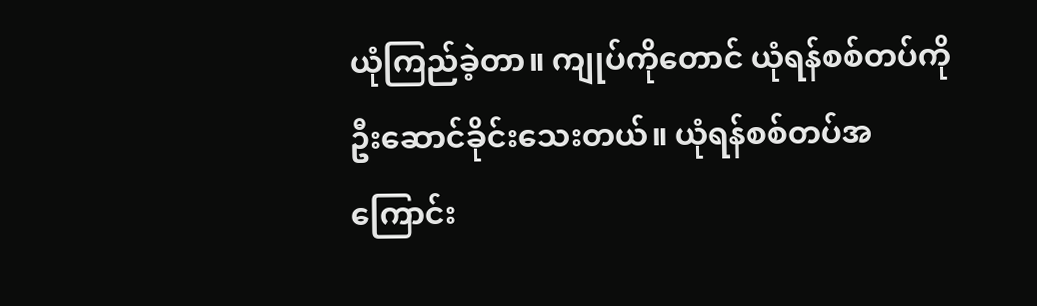ယုံကြည်ခဲ့တာ။ ကျုပ်ကိုတောင် ယုံရန်စစ်တပ်ကို ဦးဆောင်ခိုင်းသေးတယ်။ ယုံရန်စစ်တပ်အကြောင်း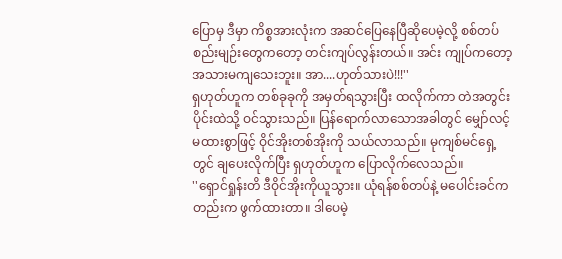ပြောမှ ဒီမှာ ကိစ္စအားလုံးက အဆင်ပြေနေပြီဆိုပေမဲ့လို့ စစ်တပ်စည်းမျဉ်းတွေကတော့ တင်းကျပ်လွန်းတယ်။ အင်း ကျုပ်ကတော့ အသားမကျသေးဘူး။ အာ....ဟုတ်သားပဲ!!!''
ရှဟုတ်ဟူက တစ်ခုခုကို အမှတ်ရသွားပြီး ထလိုက်ကာ တဲအတွင်းပိုင်းထဲသို့ ဝင်သွားသည်။ ပြန်ရောက်လာသောအခါတွင် မျှော်လင့်မထားစွာဖြင့် ဝိုင်အိုးတစ်အိုးကို သယ်လာသည်။ မုကျစ်မင်ရှေ့တွင် ချပေးလိုက်ပြီး ရှဟုတ်ဟူက ပြောလိုက်လေသည်။
''ရှောင်ရှုန်းတိ ဒီဝိုင်အိုးကိုယူသွား။ ယုံရန်စစ်တပ်နဲ့ မပေါင်းခင်ကတည်းက ဖွက်ထားတာ။ ဒါပေမဲ့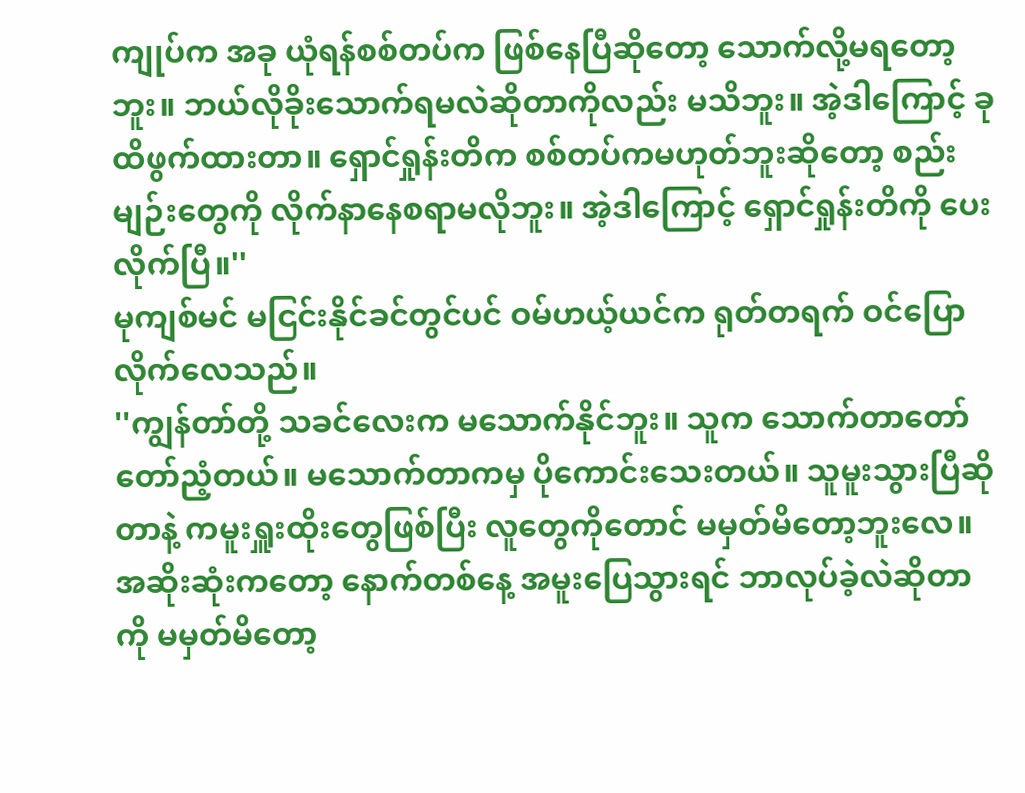ကျုပ်က အခု ယုံရန်စစ်တပ်က ဖြစ်နေပြီဆိုတော့ သောက်လို့မရတော့ဘူး။ ဘယ်လိုခိုးသောက်ရမလဲဆိုတာကိုလည်း မသိဘူး။ အဲ့ဒါကြောင့် ခုထိဖွက်ထားတာ။ ရှောင်ရှုန်းတိက စစ်တပ်ကမဟုတ်ဘူးဆိုတော့ စည်းမျဉ်းတွေကို လိုက်နာနေစရာမလိုဘူး။ အဲ့ဒါကြောင့် ရှောင်ရှုန်းတိကို ပေးလိုက်ပြီ။''
မုကျစ်မင် မငြင်းနိုင်ခင်တွင်ပင် ဝမ်ဟယ့်ယင်က ရုတ်တရက် ဝင်ပြောလိုက်လေသည်။
''ကျွန်တာ်တို့ သခင်လေးက မသောက်နိုင်ဘူး။ သူက သောက်တာတော်တော်ညံ့တယ်။ မသောက်တာကမှ ပိုကောင်းသေးတယ်။ သူမူးသွားပြီဆိုတာနဲ့ ကမူးရှူးထိုးတွေဖြစ်ပြီး လူတွေကိုတောင် မမှတ်မိတော့ဘူးလေ။ အဆိုးဆုံးကတော့ နောက်တစ်နေ့ အမူးပြေသွားရင် ဘာလုပ်ခဲ့လဲဆိုတာကို မမှတ်မိတော့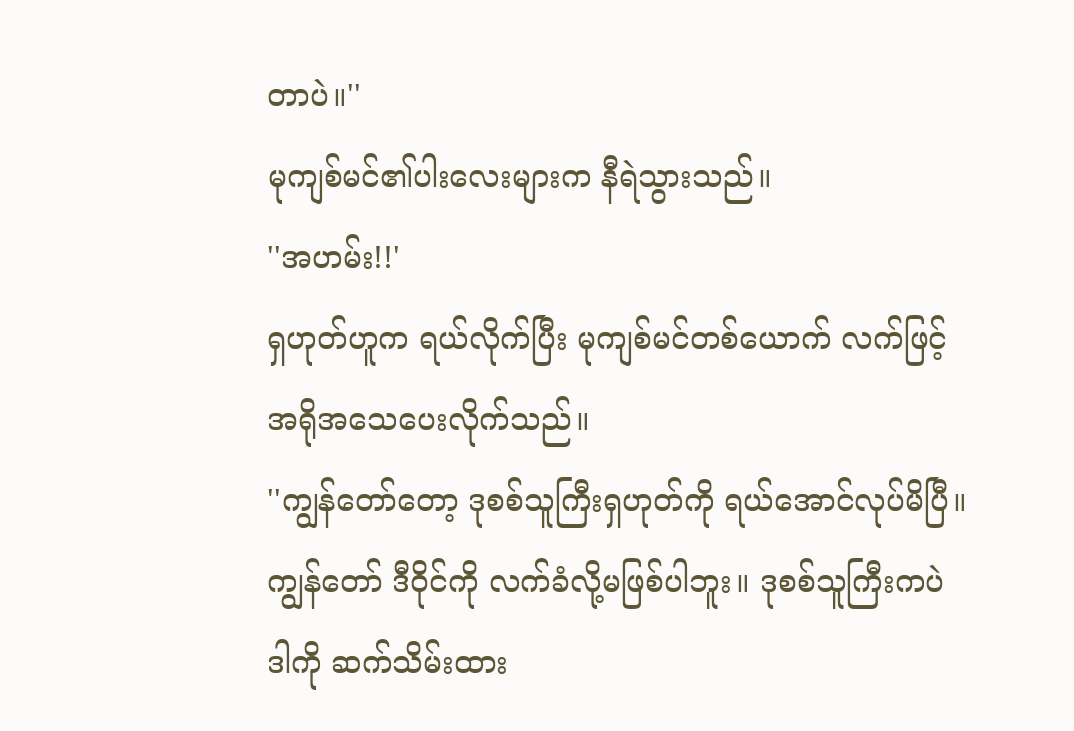တာပဲ။''
မုကျစ်မင်၏ပါးလေးများက နီရဲသွားသည်။
''အဟမ်း!!'
ရှဟုတ်ဟူက ရယ်လိုက်ပြီး မုကျစ်မင်တစ်ယောက် လက်ဖြင့် အရိုအသေပေးလိုက်သည်။
''ကျွန်တော်တော့ ဒုစစ်သူကြီးရှဟုတ်ကို ရယ်အောင်လုပ်မိပြီ။ ကျွန်တော် ဒီဝိုင်ကို လက်ခံလို့မဖြစ်ပါဘူး။ ဒုစစ်သူကြီးကပဲ ဒါကို ဆက်သိမ်းထား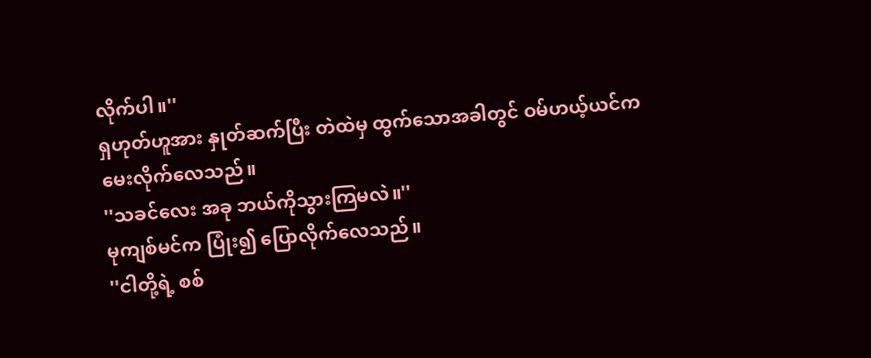လိုက်ပါ။''
ရှဟုတ်ဟူအား နှုတ်ဆက်ပြီး တဲထဲမှ ထွက်သောအခါတွင် ဝမ်ဟယ့်ယင်က မေးလိုက်လေသည်။
''သခင်လေး အခု ဘယ်ကိုသွားကြမလဲ။''
မုကျစ်မင်က ပြုံး၍ ပြောလိုက်လေသည်။
''ငါတို့ရဲ့ စစ်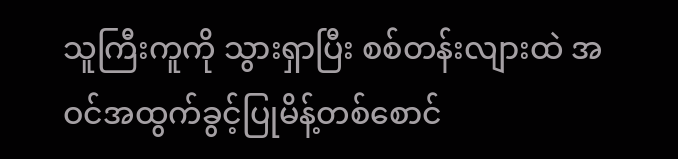သူကြီးကူကို သွားရှာပြီး စစ်တန်းလျားထဲ အဝင်အထွက်ခွင့်ပြုမိန့်တစ်စောင်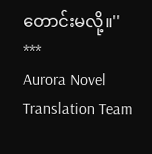တောင်းမလို့။''
***
Aurora Novel Translation Team